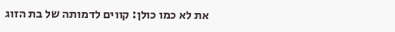את לא כמו כולן: קווים לדמותה של בת הזוג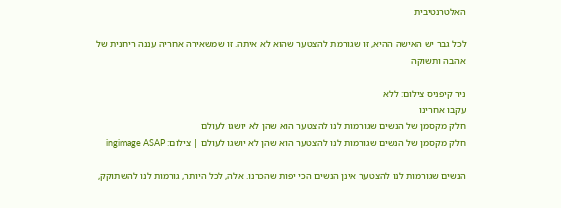האלטרנטיבית

לכל גבר יש האישה ההיא, זו שגורמת להצטער שהוא לא איתה. זו שמשאירה אחריה עננה ריחנית של אהבה ותשוקה

ניר קיפניס צילום: ללא
עקבו אחרינו
חלק מקסמן של הנשים שגורמות לנו להצטער הוא שהן לא יושגו לעולם
חלק מקסמן של הנשים שגורמות לנו להצטער הוא שהן לא יושגו לעולם | צילום: ingimage ASAP

הנשים שגורמות לנו להצטער אינן הנשים הכי יפות שהכרנו. אלה, לכל היותר, גורמות לנו להשתוקק,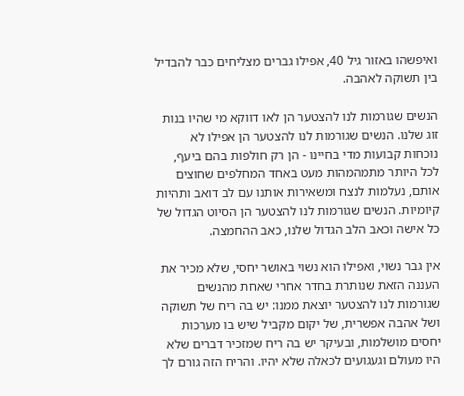ואיפשהו באזור גיל 40, אפילו גברים מצליחים כבר להבדיל בין תשוקה לאהבה.

הנשים שגורמות לנו להצטער הן לאו דווקא מי שהיו בנות זוג שלנו. הנשים שגורמות לנו להצטער הן אפילו לא נוכחות קבועות מדי בחיינו - הן רק חולפות בהם ביעף, לכל היותר מתמהמהות מעט באחד המחלפים שחוצים אותם, נעלמות לנצח ומשאירות אותנו עם לב דואב ותהיות קיומיות. הנשים שגורמות לנו להצטער הן הסיוט הגדול של כל אישה וכאב הלב הגדול שלנו, כאב ההחמצה.

אין גבר נשוי, ואפילו הוא נשוי באושר יחסי, שלא מכיר את העננה הזאת שנותרת בחדר אחרי שאחת מהנשים שגורמות לנו להצטער יוצאת ממנו: יש בה ריח של תשוקה ושל אהבה אפשרית, של יקום מקביל שיש בו מערכות יחסים מושלמות, ובעיקר יש בה ריח שמזכיר דברים שלא היו מעולם וגעגועים לכאלה שלא יהיו. והריח הזה גורם לך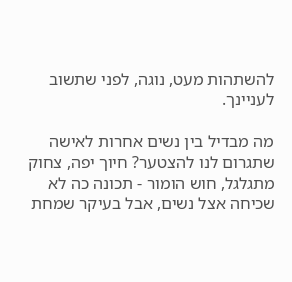להשתהות מעט, נוגה, לפני שתשוב לעניינך.

מה מבדיל בין נשים אחרות לאישה שתגרום לנו להצטער? חיוך יפה, צחוק מתגלגל, חוש הומור - תכונה כה לא שכיחה אצל נשים, אבל בעיקר שמחת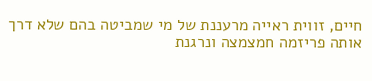חיים, זווית ראייה מרעננת של מי שמביטה בהם שלא דרך אותה פריזמה חמצמצה ונרגנת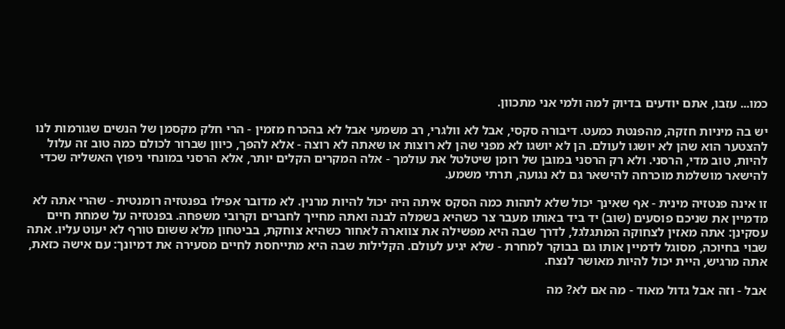כמו... עזבו, אתם יודעים בדיוק למה ולמי אני מתכוון.

יש בה מיניות חזקה, מהפנטת כמעט. דיבורה סקסי, אבל לא וולגרי, רב משמעי אבל לא בהכרח מזמין - הרי חלק מקסמן של הנשים שגורמות לנו להצטער הוא שהן לא יושגו לעולם. הן לא יושגו לא מפני שהן לא רוצות או שאתה לא רוצה - אלא להפך, כיוון שברור לכולם כמה טוב זה עלול להיות, טוב מדי, הרסני. ולא רק הרסני במובן של רומן שיטלטל את עולמך - אלה המקרים הקלים יותר, אלא הרסני במונחי ניפוץ האשליה שכדי להישאר מושלמת מוכרחה להישאר גם לא נגועה, תרתי משמע.

זו אינה פנטזיה מינית - אף שאינך יכול שלא לתהות כמה הסקס איתה היה יכול להיות מרנין. לא מדובר אפילו בפנטזיה רומנטית - שהרי אתה לא מדמיין את שניכם פוסעים (שוב) יד ביד באותו מעבר צר כשהיא בשמלה לבנה ואתה מחייך לחברים וקרובי משפחה. בפנטזיה על שמחת חיים עסקינן: אתה מאזין לצחוקה המתגלגל, לדרך שבה היא מפשילה את צווארה לאחור כשהיא צוחקת, בביטחון מלא ששום טורף לא יעוט עליו. אתה שבוי בחיוכה, מסוגל לדמיין אותו גם בבוקר למחרת - שלא יגיע לעולם. הקלילות שבה היא מתייחסת לחיים מסעירה את דמיונך: עם אישה כזאת, אתה מרגיש, היית יכול להיות מאושר לנצח.

אבל - וזה אבל גדול מאוד - מה אם לא? מה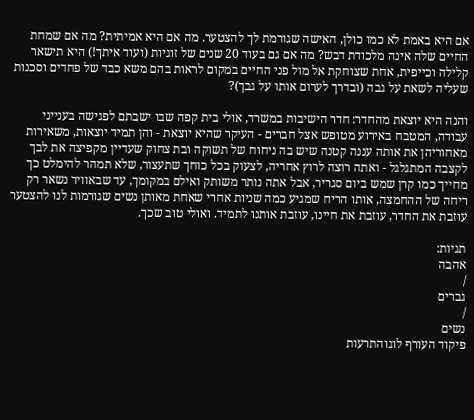אם היא באמת לא כמו כולן, האישה שגורמת לך להצטער. מה אם היא אמיתית? מה אם שמחת החיים שלה אינה מלכודת דבש? מה אם גם בעוד 20 שנים של זוגיות (ועוד איתך!) היא תישאר קלילה וכייפית, אחת שצוחקת אל מול פני החיים במקום לראות בהם משא כבד של פחדים וסכנות שעליה לשאת על גבה (ובדרך לערום אותו על גבך)?

והנה היא יוצאת מהחדר: חדר הישיבות במשרד, אולי בית קפה שבו ישבתם לפגישה בענייני עבודה, המטבח באירוע מטופש אצל חברים - העיקר שהיא יוצאת - והן תמיד יוצאות, משאירות מאחוריהן את אותה עננה קטנה שיש בה ניחוח של תשוקה ובת צחוק שעדיין מקפיצה את לבך לקצבה המתגלגל - ואתה רוצה לרוץ אחריה, לצעוק בכל כוחך שתעצור, שלא תמהר להימלט כך מחייך כמו קרן שמש ביום סגריר, אבל אתה נותר משותק ואילם במקומך, עד שבאוויר נשאר רק ריחה של ההחמצה, אותו הריח שמגיע כמה שניות אחרי שאחת מאותן נשים שגורמות לנו להצטער עוזבת את החדר, עוזבת את חיינו, עוזבת אותנו לתמיד. ואולי טוב שכך.

תגיות:
אהבה
/
גברים
/
נשים
פיקוד העורף לוגוהתרעות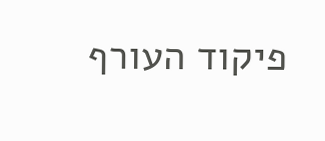פיקוד העורף